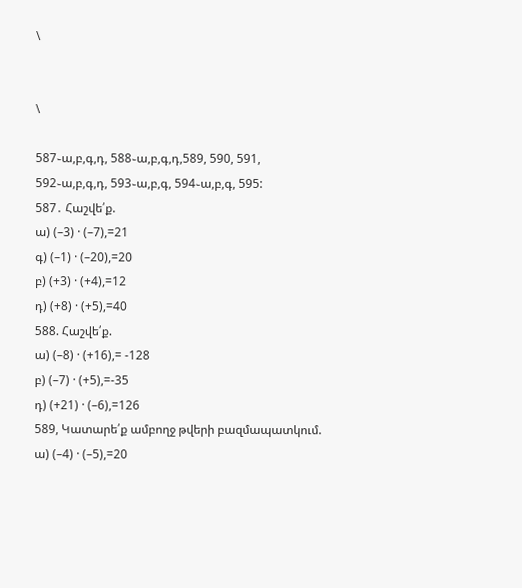\


\

587֊ա,բ,գ,դ, 588֊ա,բ,գ,դ,589, 590, 591, 592֊ա,բ,գ,դ, 593֊ա,բ,գ, 594֊ա,բ,գ, 595:
587․ Հաշվե՛ք.
ա) (–3) · (–7),=21
գ) (–1) · (–20),=20
բ) (+3) · (+4),=12
դ) (+8) · (+5),=40
588. Հաշվե՛ք.
ա) (–8) · (+16),= -128
բ) (–7) · (+5),=-35
դ) (+21) · (–6),=126
589, Կատարե՛ք ամբողջ թվերի բազմապատկում.
ա) (–4) · (–5),=20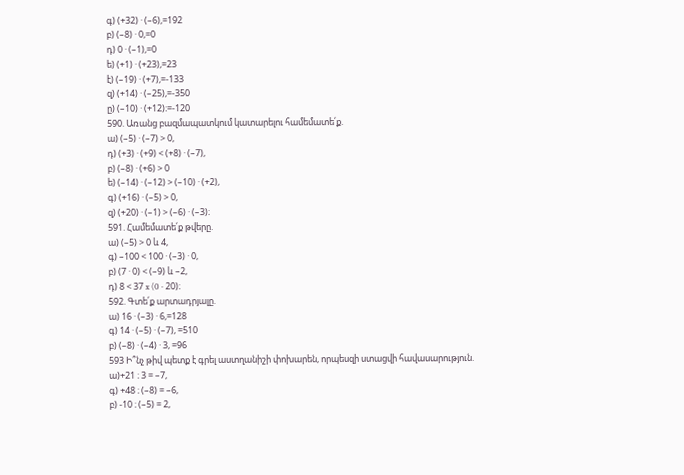գ) (+32) · (–6),=192
բ) (–8) · 0,=0
դ) 0 · (–1),=0
ե) (+1) · (+23),=23
է) (–19) · (+7),=-133
զ) (+14) · (–25),=-350
ը) (–10) · (+12)։=-120
590. Առանց բազմապատկում կատարելու համեմատե՛ք.
ա) (–5) · (–7) > 0,
դ) (+3) · (+9) < (+8) · (–7),
բ) (–8) · (+6) > 0
ե) (–14) · (–12) > (–10) · (+2),
գ) (+16) · (–5) > 0,
զ) (+20) · (–1) > (–6) · (–3)։
591. Համեմատե՛ք թվերը.
ա) (–5) > 0 և 4,
գ) –100 < 100 · (–3) · 0,
բ) (7 · 0) < (–9) և –2,
դ) 8 < 37 x (0 · 20)։
592. Գտե՛ք արտադրյալը.
ա) 16 · (–3) · 6,=128
գ) 14 · (–5) · (–7), =510
բ) (–8) · (–4) · 3, =96
593 Ի՞նչ թիվ պետք է գրել աստղանիշի փոխարեն, որպեսզի ստացվի հավասարություն.
ա)+21 ։ 3 = –7,
գ) +48 ։ (–8) = –6,
բ) -10 ։ (–5) = 2,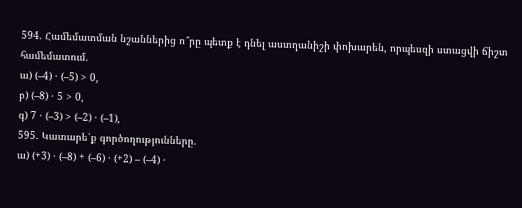594. Համեմատման նշաններից ո՞րը պետք է դնել աստղանիշի փոխարեն, որպեսզի ստացվի ճիշտ համեմատում.
ա) (–4) · (–5) > 0,
բ) (–8) · 5 > 0,
գ) 7 · (–3) > (–2) · (–1),
595. Կատարե՛ք գործողությունները.
ա) (+3) · (–8) + (–6) · (+2) – (–4) ·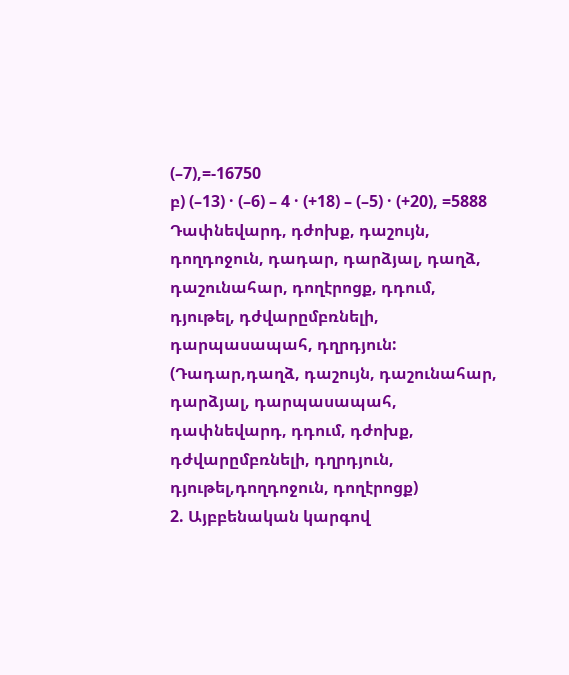(–7),=-16750
բ) (–13) · (–6) – 4 · (+18) – (–5) · (+20), =5888
Դափնեվարդ, դժոխք, դաշույն, դողդոջուն, դադար, դարձյալ, դաղձ, դաշունահար, դողէրոցք, դդում, դյութել, դժվարըմբռնելի, դարպասապահ, դղրդյուն: (Դադար,դաղձ, դաշույն, դաշունահար, դարձյալ, դարպասապահ, դափնեվարդ, դդում, դժոխք, դժվարըմբռնելի, դղրդյուն, դյութել,դողդոջուն, դողէրոցք)
2. Այբբենական կարգով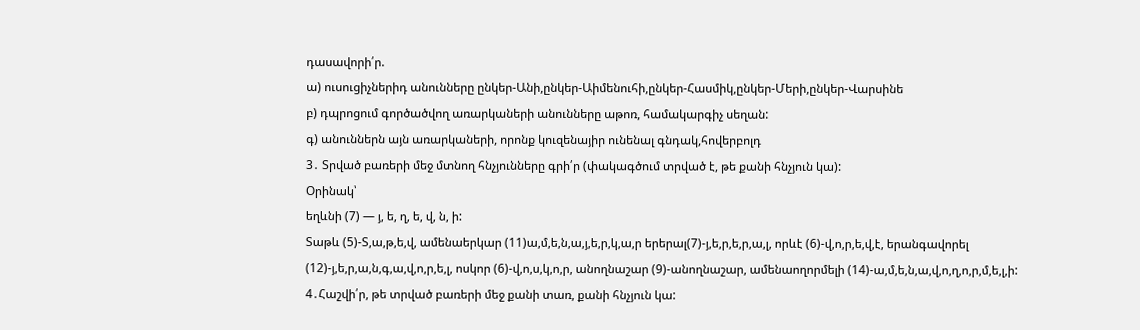դասավորի՛ր.
ա) ուսուցիչներիդ անունները ընկեր-Անի,ընկեր-Աիմենուհի,ընկեր-Հասմիկ,ընկեր-Մերի,ընկեր-Վարսինե
բ) դպրոցում գործածվող առարկաների անունները աթոռ, համակարգիչ սեղան:
գ) անուններն այն առարկաների, որոնք կուզենայիր ունենալ գնդակ,հովերբոլդ
3․ Տրված բառերի մեջ մտնող հնչյունները գրի՛ր (փակագծում տրված է, թե քանի հնչյուն կա):
Օրինակ՝
եղևնի (7) — յ, ե, ղ, ե, վ, ն, ի:
Տաթև (5)-Տ,ա,թ,ե,վ, ամենաերկար (11)ա,մ,ե,ն,ա,յ,ե,ր,կ,ա,ր երերալ(7)-յ,ե,ր,ե,ր,ա,լ, որևէ (6)-վ,ո,ր,ե,վ,է, երանգավորել (12)-յ,ե,ր,ա,ն,գ,ա,վ,ո,ր,ե,լ, ոսկոր (6)-վ,ո,ս,կ,ո,ր, անողնաշար (9)-անողնաշար, ամենաողորմելի (14)-ա,մ,ե,ն,ա,վ,ո,ղ,ո,ր,մ,ե,լ,ի:
4․Հաշվի՛ր, թե տրված բառերի մեջ քանի տառ, քանի հնչյուն կա: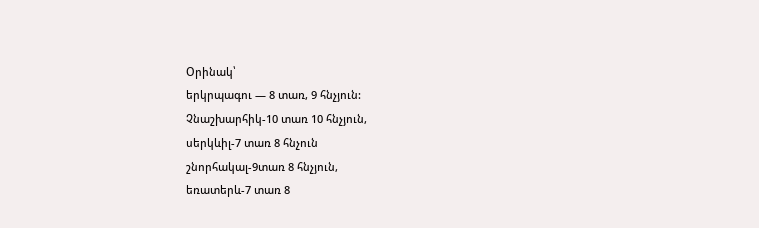Օրինակ՝
երկրպագու — 8 տառ, 9 հնչյուն:
Չնաշխարհիկ-10 տառ 10 հնչյուն,
սերկևիլ-7 տառ 8 հնչուն
շնորհակալ-9տառ 8 հնչյուն,
եռատերև-7 տառ 8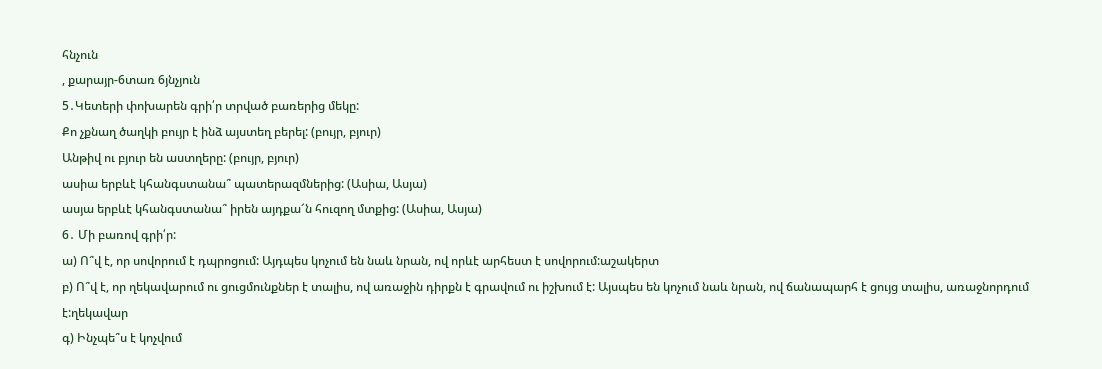հնչուն
, քարայր-6տառ 6յնչյուն
5․Կետերի փոխարեն գրի՛ր տրված բառերից մեկը:
Քո չքնաղ ծաղկի բույր է ինձ այստեղ բերել: (բույր, բյուր)
Անթիվ ու բյուր են աստղերը: (բույր, բյուր)
ասիա երբևէ կհանգստանա՞ պատերազմներից: (Ասիա, Ասյա)
ասյա երբևէ կհանգստանա՞ իրեն այդքա՜ն հուզող մտքից: (Ասիա, Ասյա)
6․ Մի բառով գրի՛ր:
ա) Ո՞վ է, որ սովորում է դպրոցում: Այդպես կոչում են նաև նրան, ով որևէ արհեստ է սովորում:աշակերտ
բ) Ո՞վ է, որ ղեկավարում ու ցուցմունքներ է տալիս, ով առաջին դիրքն է գրավում ու իշխում է: Այսպես են կոչում նաև նրան, ով ճանապարհ է ցույց տալիս, առաջնորդում է:ղեկավար
գ) Ինչպե՞ս է կոչվում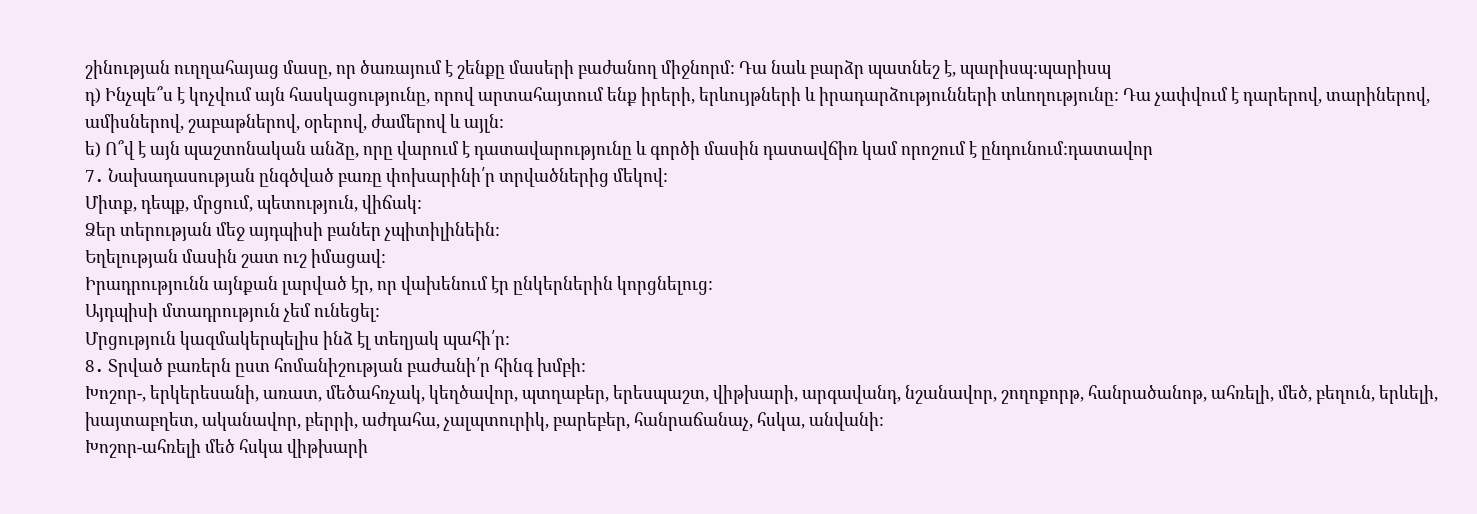շինության ուղղահայաց մասը, որ ծառայում է շենքը մասերի բաժանող միջնորմ: Դա նաև բարձր պատնեշ է, պարիսպ:պարիսպ
դ) Ինչպե՞ս է կոչվում այն հասկացությունը, որով արտահայտում ենք իրերի, երևույթների և իրադարձությունների տևողությունը: Դա չափվում է դարերով, տարիներով, ամիսներով, շաբաթներով, օրերով, ժամերով և այլն:
ե) Ո՞վ է այն պաշտոնական անձը, որը վարում է դատավարությունը և գործի մասին դատավճիռ կամ որոշում է ընդունում:դատավոր
7․ Նախադասության ընգծված բառը փոխարինի՛ր տրվածներից մեկով:
Միտք, դեպք, մրցում, պետություն, վիճակ:
Ձեր տերության մեջ այդպիսի բաներ չպիտիլինեին:
Եղելության մասին շատ ուշ իմացավ:
Իրադրությունն այնքան լարված էր, որ վախենում էր ընկերներին կորցնելուց:
Այդպիսի մտադրություն չեմ ունեցել:
Մրցություն կազմակերպելիս ինձ էլ տեղյակ պահի՛ր:
8․ Տրված բառերն ըստ հոմանիշության բաժանի՛ր հինգ խմբի:
Խոշոր-, երկերեսանի, առատ, մեծահռչակ, կեղծավոր, պտղաբեր, երեսպաշտ, վիթխարի, արգավանդ, նշանավոր, շողոքորթ, հանրածանոթ, ահռելի, մեծ, բեղուն, երևելի, խայտաբղետ, ականավոր, բերրի, աժդահա, չալպտուրիկ, բարեբեր, հանրաճանաչ, հսկա, անվանի:
Խոշոր-ահռելի մեծ հսկա վիթխարի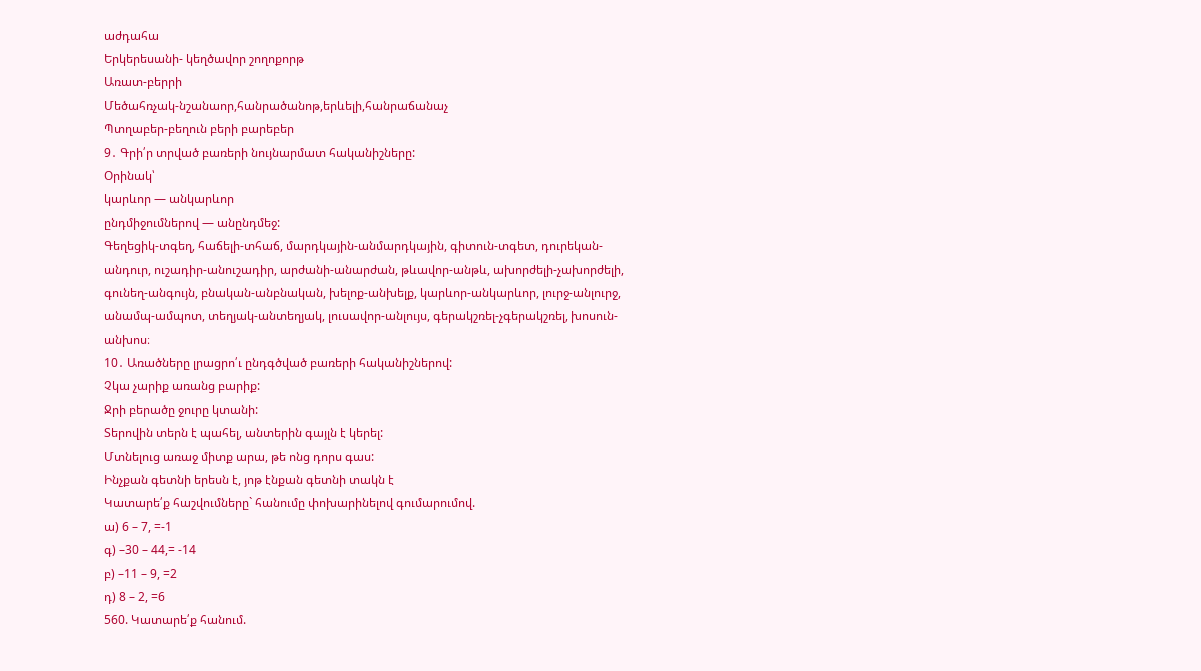աժդահա
Երկերեսանի- կեղծավոր շողոքորթ
Առատ-բերրի
Մեծահռչակ-նշանաոր,հանրածանոթ,երևելի,հանրաճանաչ
Պտղաբեր-բեղուն բերի բարեբեր
9․ Գրի՛ր տրված բառերի նույնարմատ հականիշները:
Օրինակ՝
կարևոր — անկարևոր
ընդմիջումներով — անընդմեջ:
Գեղեցիկ-տգեղ, հաճելի-տհաճ, մարդկային-անմարդկային, գիտուն-տգետ, դուրեկան-անդուր, ուշադիր-անուշադիր, արժանի-անարժան, թևավոր-անթև, ախորժելի-չախորժելի, գունեղ-անգույն, բնական-անբնական, խելոք-անխելք, կարևոր-անկարևոր, լուրջ-անլուրջ, անամպ-ամպոտ, տեղյակ-անտեղյակ, լուսավոր-անլույս, գերակշռել-չգերակշռել, խոսուն-անխոս։
10․ Առածները լրացրո՛ւ ընդգծված բառերի հականիշներով:
Չկա չարիք առանց բարիք:
Ջրի բերածը ջուրը կտանի:
Տերովին տերն է պահել, անտերին գայլն է կերել:
Մտնելուց առաջ միտք արա, թե ոնց դորս գաս:
Ինչքան գետնի երեսն է, յոթ էնքան գետնի տակն է
Կատարե՛ք հաշվումները` հանումը փոխարինելով գումարումով.
ա) 6 – 7, =-1
գ) –30 – 44,= -14
բ) –11 – 9, =2
դ) 8 – 2, =6
560. Կատարե՛ք հանում.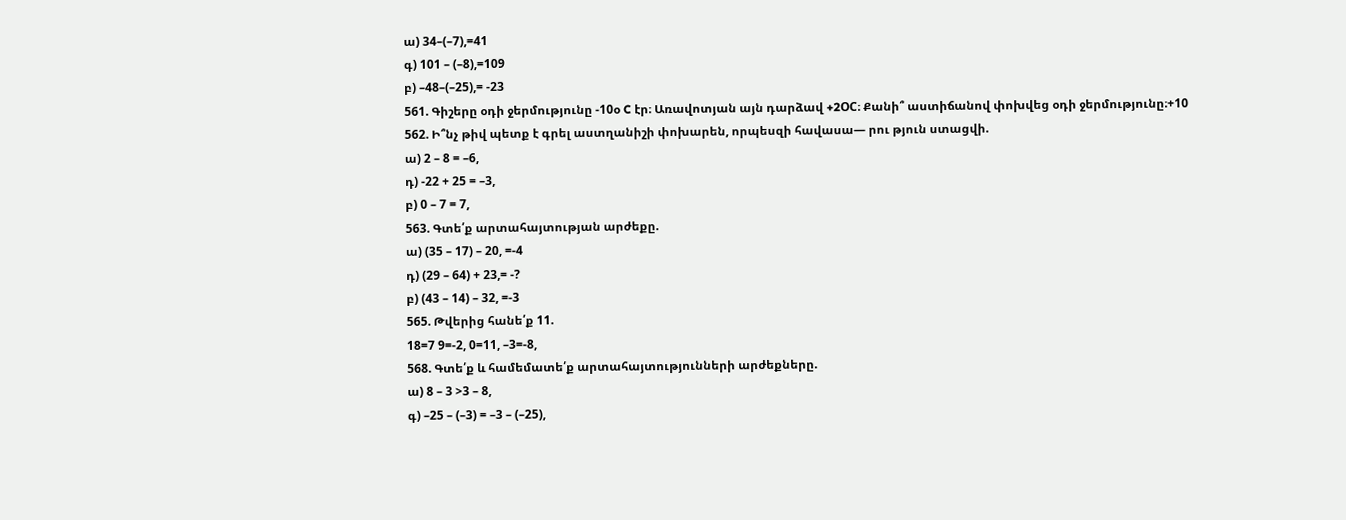ա) 34–(–7),=41
գ) 101 – (–8),=109
բ) –48–(–25),= -23
561. Գիշերը օդի ջերմությունը -10օ C էր։ Առավոտյան այն դարձավ +2OC։ Քանի՞ աստիճանով փոխվեց օդի ջերմությունը։+10
562. Ի՞նչ թիվ պետք է գրել աստղանիշի փոխարեն, որպեսզի հավասա— րու թյուն ստացվի.
ա) 2 – 8 = –6,
դ) -22 + 25 = –3,
բ) 0 – 7 = 7,
563. Գտե՛ք արտահայտության արժեքը.
ա) (35 – 17) – 20, =-4
դ) (29 – 64) + 23,= -?
բ) (43 – 14) – 32, =-3
565. Թվերից հանե՛ք 11.
18=7 9=-2, 0=11, –3=-8,
568. Գտե՛ք և համեմատե՛ք արտահայտությունների արժեքները.
ա) 8 – 3 >3 – 8,
գ) –25 – (–3) = –3 – (–25),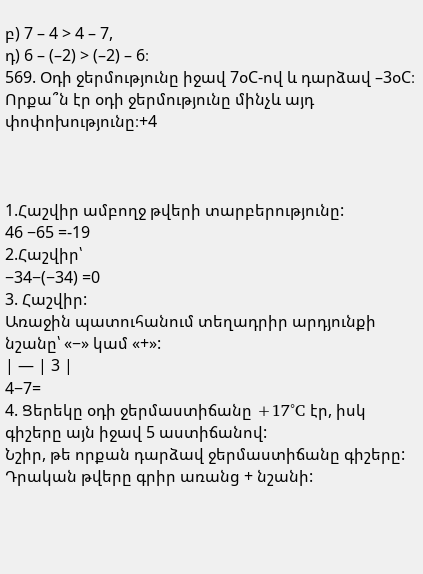բ) 7 – 4 > 4 – 7,
դ) 6 – (–2) > (–2) – 6։
569. Օդի ջերմությունը իջավ 7օC-ով և դարձավ –3օC։ Որքա՞ն էր օդի ջերմությունը մինչև այդ փոփոխությունը։+4



1.Հաշվիր ամբողջ թվերի տարբերությունը:
46 −65 =-19
2.Հաշվիր՝
−34−(−34) =0
3. Հաշվիր:
Առաջին պատուհանում տեղադրիր արդյունքի նշանը՝ «−» կամ «+»:
| — | 3 |
4−7=
4. Ցերեկը օդի ջերմաստիճանը +17°C էր, իսկ գիշերը այն իջավ 5 աստիճանով:
Նշիր, թե որքան դարձավ ջերմաստիճանը գիշերը:
Դրական թվերը գրիր առանց + նշանի: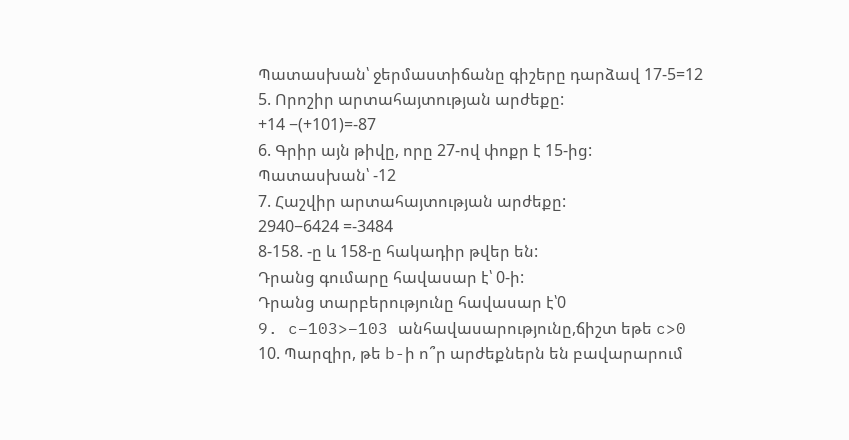Պատասխան՝ ջերմաստիճանը գիշերը դարձավ 17-5=12
5. Որոշիր արտահայտության արժեքը:
+14 −(+101)=-87
6. Գրիր այն թիվը, որը 27-ով փոքր է 15-ից:
Պատասխան՝ -12
7. Հաշվիր արտահայտության արժեքը:
2940−6424 =-3484
8-158. -ը և 158-ը հակադիր թվեր են:
Դրանց գումարը հավասար է՝ 0-ի:
Դրանց տարբերությունը հավասար է՝0
9. c−103>−103 անհավասարությունը,ճիշտ եթե c>0
10. Պարզիր, թե b-ի ո՞ր արժեքներն են բավարարում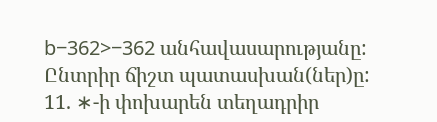b−362>−362 անհավասարությանը:
Ընտրիր ճիշտ պատասխան(ներ)ը:
11. ∗-ի փոխարեն տեղադրիր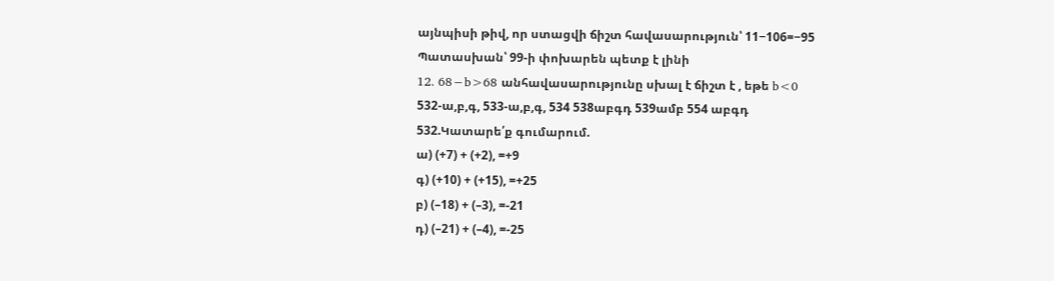այնպիսի թիվ, որ ստացվի ճիշտ հավասարություն՝ 11−106=−95
Պատասխան՝ 99-ի փոխարեն պետք է լինի
12. 68−b>68 անհավասարությունը սխալ է ճիշտ է , եթե b<0
532-ա,բ,գ, 533-ա,բ,գ, 534 538աբգդ 539ամբ 554 աբգդ
532.Կատարե՛ք գումարում.
ա) (+7) + (+2), =+9
գ) (+10) + (+15), =+25
բ) (–18) + (–3), =-21
դ) (–21) + (–4), =-25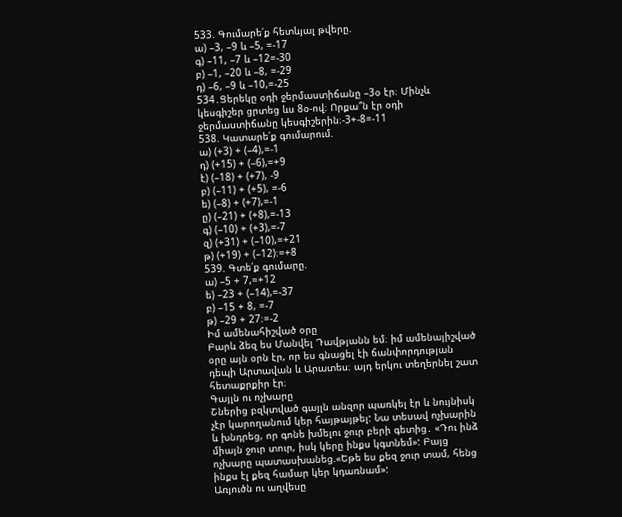533. Գումարե՛ք հետևյալ թվերը.
ա) –3, –9 և –5, =-17
գ) –11, –7 և –12=-30
բ) –1, –20 և –8, =-29
դ) –6, –9 և –10,=-25
534․Ցերեկը օդի ջերմաստիճանը –3օ էր։ Մինչև կեսգիշեր ցրտեց ևս 8օ-ով։ Որքա՞ն էր օդի ջերմաստիճանը կեսգիշերին։-3+-8=-11
538. Կատարե՛ք գումարում.
ա) (+3) + (–4),=-1
դ) (+15) + (–6),=+9
է) (–18) + (+7), -9
բ) (–11) + (+5), =-6
ե) (–8) + (+7),=-1
ը) (–21) + (+8),=-13
գ) (–10) + (+3),=-7
զ) (+31) + (–10),=+21
թ) (+19) + (–12)։=+8
539. Գտե՛ք գումարը.
ա) –5 + 7,=+12
ե) –23 + (–14),=-37
բ) –15 + 8, =-7
թ) –29 + 27։=-2
Իմ ամենահիշված օրը
Բարև ձեզ ես Մանվել Դավթյանն եմ։ իմ ամենայիշված օրը այն օրն էր, որ ես գնացել էի ճանփորդության դեպի Արտավան և Արատես։ այդ երկու տեղերնել շատ հետաքրքիր էր։
Գայլն ու ոչխարը
Շներից բզկտված գայլն անզոր պառկել էր և նույնիսկ չէր կարողանում կեր հայթայթել: Նա տեսավ ոչխարին և խնդրեց, որ գոնե խմելու ջուր բերի գետից․ «Դու ինձ միայն ջուր տուր, իսկ կերը ինքս կգտնեմ»: Բայց ոչխարը պատասխանեց.«Եթե ես քեզ ջուր տամ, հենց ինքս էլ քեզ համար կեր կդառնամ»:
Առյուծն ու աղվեսը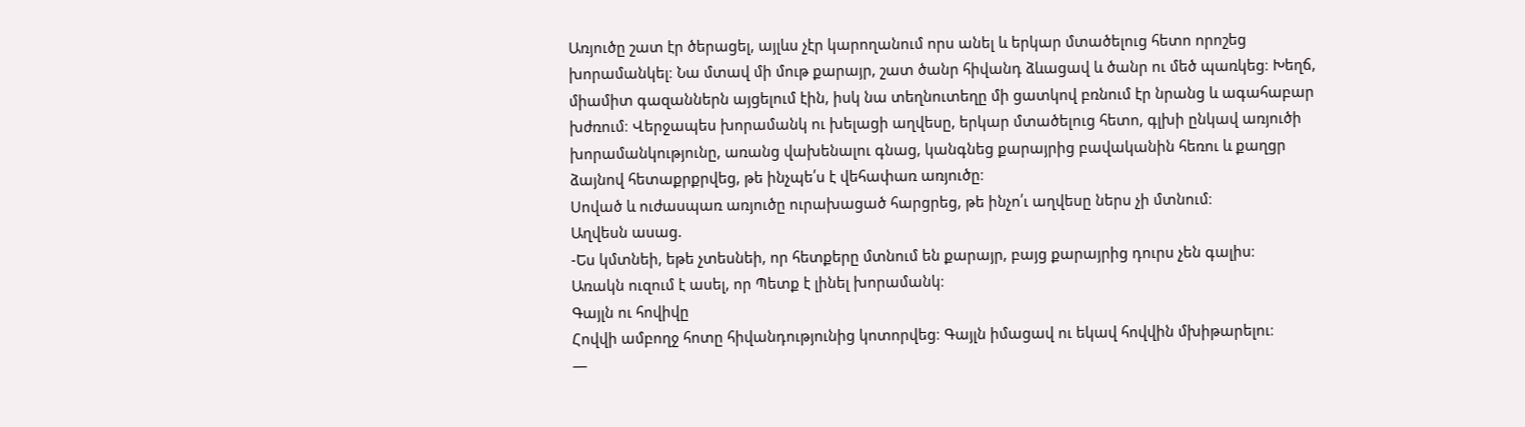Առյուծը շատ էր ծերացել, այլևս չէր կարողանում որս անել և երկար մտածելուց հետո որոշեց խորամանկել։ Նա մտավ մի մութ քարայր, շատ ծանր հիվանդ ձևացավ և ծանր ու մեծ պառկեց։ Խեղճ, միամիտ գազաններն այցելում էին, իսկ նա տեղնուտեղը մի ցատկով բռնում էր նրանց և ագահաբար խժռում։ Վերջապես խորամանկ ու խելացի աղվեսը, երկար մտածելուց հետո, գլխի ընկավ առյուծի խորամանկությունը, առանց վախենալու գնաց, կանգնեց քարայրից բավականին հեռու և քաղցր ձայնով հետաքրքրվեց, թե ինչպե՛ս է վեհափառ առյուծը։
Սոված և ուժասպառ առյուծը ուրախացած հարցրեց, թե ինչո՛ւ աղվեսը ներս չի մտնում։
Աղվեսն ասաց.
-Ես կմտնեի, եթե չտեսնեի, որ հետքերը մտնում են քարայր, բայց քարայրից դուրս չեն գալիս։
Առակն ուզում է ասել, որ Պետք է լինել խորամանկ։
Գայլն ու հովիվը
Հովվի ամբողջ հոտը հիվանդությունից կոտորվեց։ Գայլն իմացավ ու եկավ հովվին մխիթարելու։
—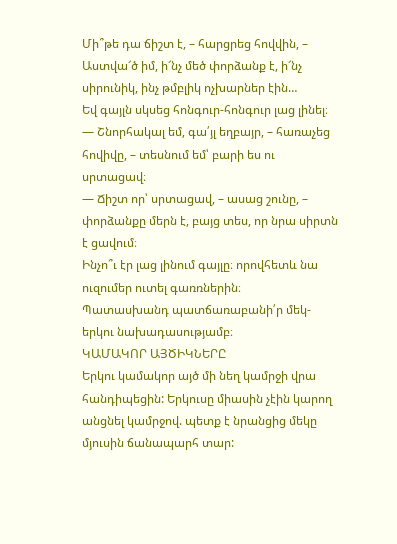Մի՞թե դա ճիշտ է, – հարցրեց հովվին, – Աստվա՜ծ իմ, ի՜նչ մեծ փորձանք է, ի՜նչ սիրունիկ, ինչ թմբլիկ ոչխարներ էին…
Եվ գայլն սկսեց հոնգուր-հոնգուր լաց լինել։
— Շնորհակալ եմ, գա՛յլ եղբայր, – հառաչեց հովիվը, – տեսնում եմ՝ բարի ես ու սրտացավ։
— Ճիշտ որ՝ սրտացավ, – ասաց շունը, – փորձանքը մերն է, բայց տես, որ նրա սիրտն է ցավում։
Ինչո՞ւ էր լաց լինում գայլը։ որովհետև նա ուզումեր ուտել գառռներին։
Պատասխանդ պատճառաբանի՛ր մեկ-երկու նախադասությամբ։
ԿԱՄԱԿՈՐ ԱՅԾԻԿՆԵՐԸ
Երկու կամակոր այծ մի նեղ կամրջի վրա հանդիպեցին: Երկուսը միասին չէին կարող անցնել կամրջով. պետք է նրանցից մեկը մյուսին ճանապարհ տար: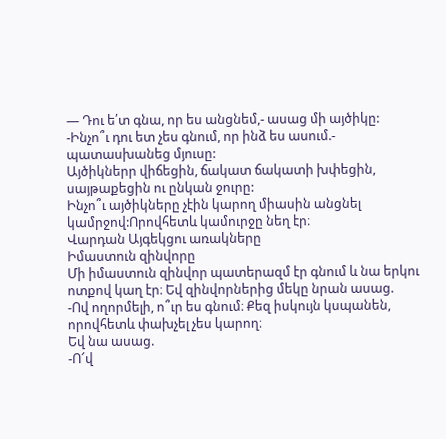— Դու ե՛տ գնա, որ ես անցնեմ,- ասաց մի այծիկը:
-Ինչո՞ւ դու ետ չես գնում, որ ինձ ես ասում.- պատասխանեց մյուսը:
Այծիկներր վիճեցին, ճակատ ճակատի խփեցին, սայթաքեցին ու ընկան ջուրը:
Ինչո՞ւ այծիկները չէին կարող միասին անցնել կամրջով:Որովհետև կամուրջը նեղ էր։
Վարդան Այգեկցու առակները
Իմաստուն զինվորը
Մի իմաստուն զինվոր պատերազմ էր գնում և նա երկու ոտքով կաղ էր։ Եվ զինվորներից մեկը նրան ասաց.
-Ով ողորմելի, ո՞ւր ես գնում։ Քեզ իսկույն կսպանեն, որովհետև փախչել չես կարող։
Եվ նա ասաց.
-Ո՜վ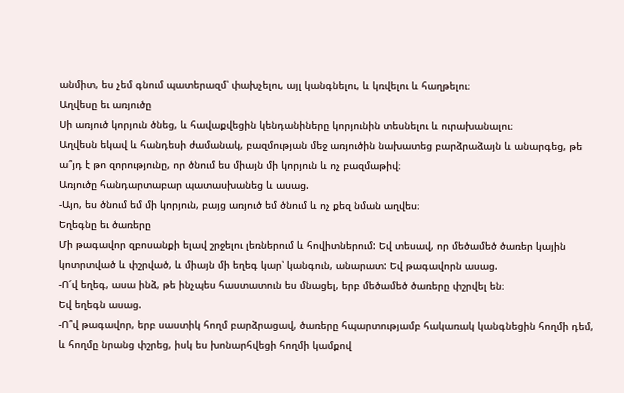անմիտ, ես չեմ գնում պատերազմ՝ փախչելու, այլ կանգնելու, և կռվելու և հաղթելու։
Աղվեսը եւ առյուծը
Սի առյուծ կորյուն ծնեց, և հավաքվեցին կենդանիները կորյունին տեսնելու և ուրախանալու։
Աղվեսն եկավ և հանդեսի ժամանակ, բազմության մեջ առյուծին նախատեց բարձրաձայն և անարգեց, թե ա՞յդ է թո զորությունը, որ ծնում ես միայն մի կորյուն և ոչ բազմաթիվ։
Առյուծը հանդարտաբար պատասխանեց և ասաց.
-Այո, ես ծնում եմ մի կորյուն, բայց առյուծ եմ ծնում և ոչ քեզ նման աղվես։
Եղեգնը եւ ծառերը
Մի թագավոր զբոսանքի ելավ շրջելու լեռներում և հովիտներում: Եվ տեսավ, որ մեծամեծ ծառեր կային կոտրտված և փշրված, և միայն մի եղեգ կար՝ կանգուն, անարատ: Եվ թագավորն ասաց.
-Ո՜վ եղեգ, ասա ինձ, թե ինչպես հաստատուն ես մնացել, երբ մեծամեծ ծառերը փշրվել են։
Եվ եղեգն ասաց.
-Ո՞վ թագավոր, երբ սաստիկ հողմ բարձրացավ, ծառերը հպարտությամբ հակառակ կանգնեցին հողմի դեմ, և հողմը նրանց փշրեց, իսկ ես խոնարհվեցի հողմի կամքով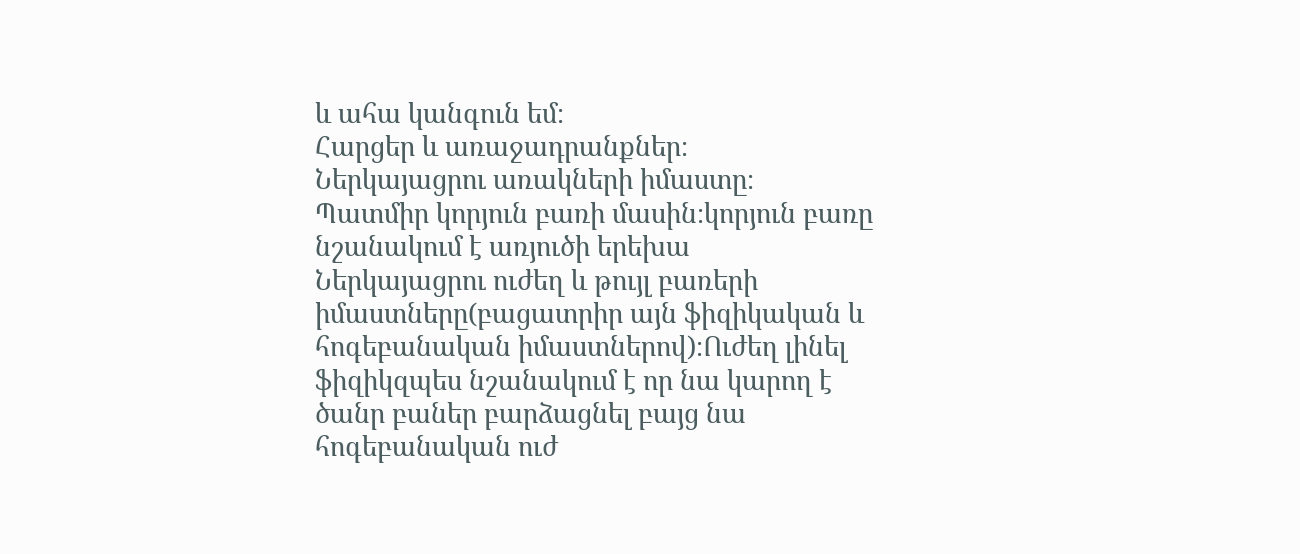և ահա կանգուն եմ։
Հարցեր և առաջադրանքներ։
Ներկայացրու առակների իմաստը։
Պատմիր կորյուն բառի մասին։կորյուն բառը նշանակում է առյուծի երեխա
Ներկայացրու ուժեղ և թույլ բառերի իմաստները(բացատրիր այն ֆիզիկական և հոգեբանական իմաստներով)։Ուժեղ լինել ֆիզիկզպես նշանակում է որ նա կարող է ծանր բաներ բարձացնել բայց նա հոգեբանական ուժ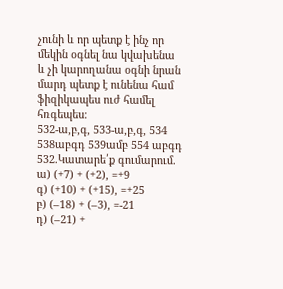չունի և որ պետք է ինչ որ մեկին օգնել նա կվախենա և չի կարողանա օգնի նրան մարդ պետք է ունենա համ ֆիզիկապես ուժ համել հռգեպես։
532-ա,բ,գ, 533-ա,բ,գ, 534 538աբգդ 539ամբ 554 աբգդ
532.Կատարե՛ք գումարում.
ա) (+7) + (+2), =+9
գ) (+10) + (+15), =+25
բ) (–18) + (–3), =-21
դ) (–21) +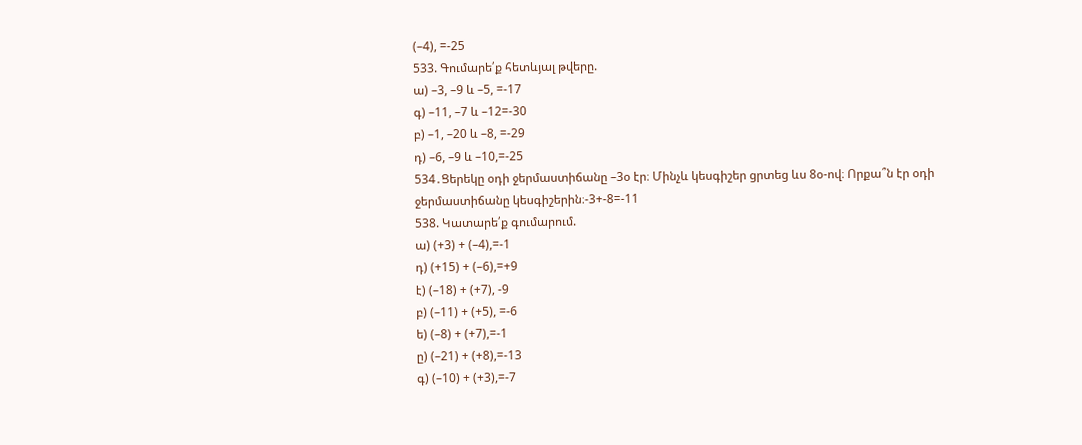(–4), =-25
533. Գումարե՛ք հետևյալ թվերը.
ա) –3, –9 և –5, =-17
գ) –11, –7 և –12=-30
բ) –1, –20 և –8, =-29
դ) –6, –9 և –10,=-25
534․Ցերեկը օդի ջերմաստիճանը –3օ էր։ Մինչև կեսգիշեր ցրտեց ևս 8օ-ով։ Որքա՞ն էր օդի ջերմաստիճանը կեսգիշերին։-3+-8=-11
538. Կատարե՛ք գումարում.
ա) (+3) + (–4),=-1
դ) (+15) + (–6),=+9
է) (–18) + (+7), -9
բ) (–11) + (+5), =-6
ե) (–8) + (+7),=-1
ը) (–21) + (+8),=-13
գ) (–10) + (+3),=-7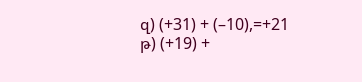զ) (+31) + (–10),=+21
թ) (+19) +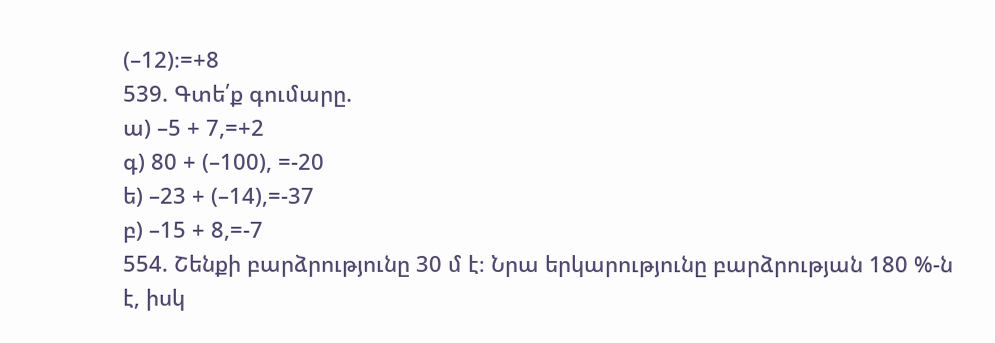(–12)։=+8
539. Գտե՛ք գումարը.
ա) –5 + 7,=+2
գ) 80 + (–100), =-20
ե) –23 + (–14),=-37
բ) –15 + 8,=-7
554. Շենքի բարձրությունը 30 մ է։ Նրա երկարությունը բարձրության 180 %-ն է, իսկ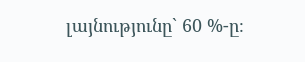լայնությունը` 60 %-ը։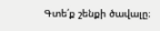Գտե՛ք շենքի ծավալը։